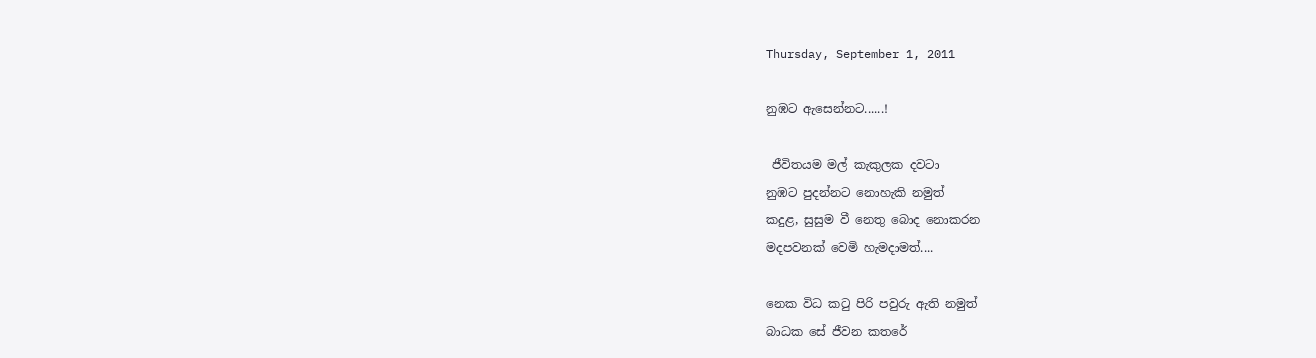Thursday, September 1, 2011

නුඹට ඇසෙන්නට......!

 ජීවිතයම මල් කැකුලක දවටා
නුඹට පුදන්නට නොහැකි නමුත්
කදුළ, සුසුම වී නෙතු බොද නොකරන
මදපවනක් වෙමි හැමදාමත්....

නෙක විධ කටු පිරි පවුරු ඇති නමුත්
බාධක සේ ජීවන කතරේ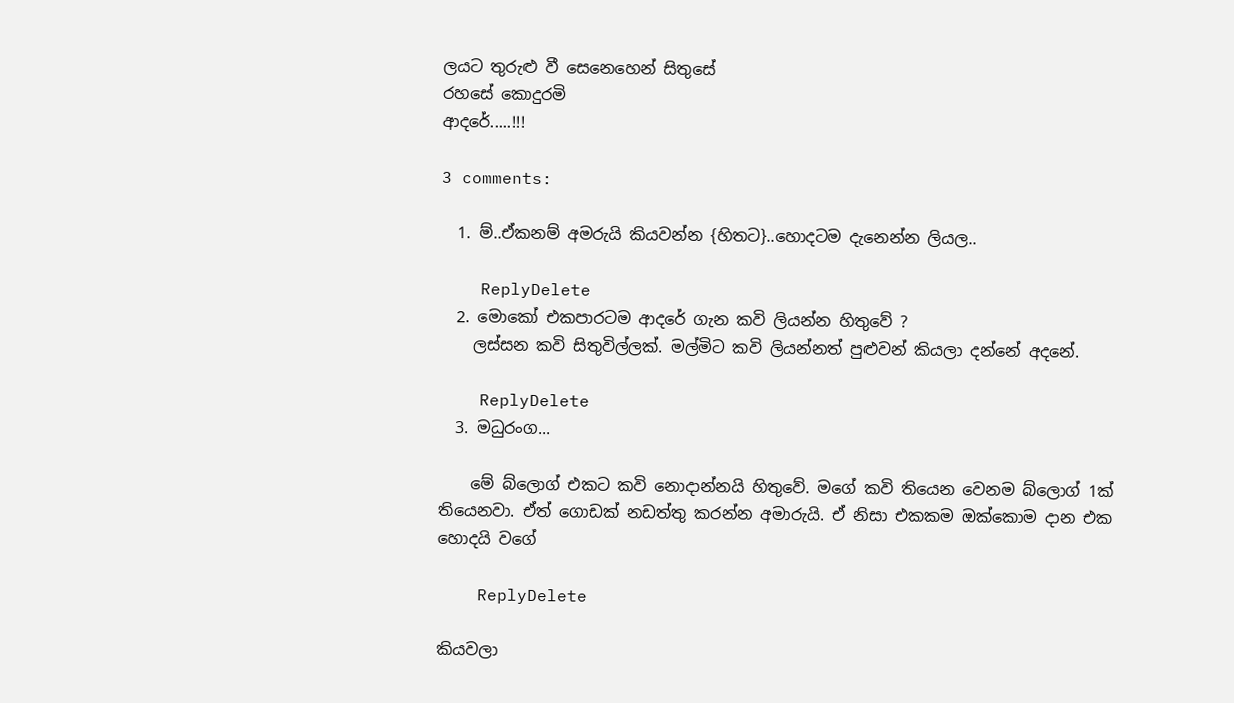ලයට තුරුළු වී සෙනෙහෙන් සිතුසේ
රහසේ කොදුරමි
ආදරේ.....!!!

3 comments:

  1. ම්..ඒකනම් අමරුයි කියවන්න {හිතට}..හොදටම දැනෙන්න ලියල..

    ReplyDelete
  2. මොකෝ එකපාරටම ආදරේ ගැන කවි ලියන්න හිතුවේ ?
    ලස්සන කවි සිතුවිල්ලක්. මල්මිට කවි ලියන්නත් පුළුවන් කියලා දන්නේ අදනේ.

    ReplyDelete
  3. මධුරංග...

    මේ බ්ලොග් එකට කවි නොදාන්නයි හිතුවේ. මගේ කවි තියෙන වෙනම බ්ලොග් 1ක් තියෙනවා. ඒත් ගොඩක් නඩත්තු කරන්න අමාරුයි. ඒ නිසා එකකම ඔක්කොම දාන එක හොදයි වගේ

    ReplyDelete

කියවලා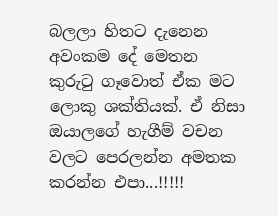බලලා හිතට දැනෙන අවංකම දේ මෙතන කුරුටු ගෑවොත් ඒක මට ලොකු ශක්තියක්. ඒ නිසා ඔයාලගේ හැගීම් වචන වලට පෙරලන්න අමතක කරන්න එපා...!!!!!